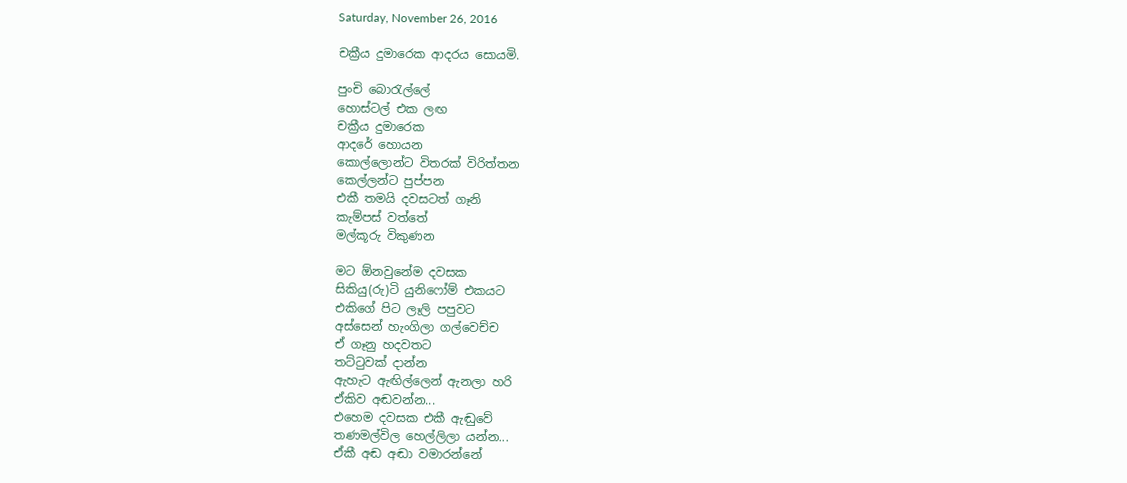Saturday, November 26, 2016

චක්‍රීය දුමාරෙක ආදරය සොයමි.

පුංචි බොරැල්ලේ
හොස්ටල් එක ලඟ
චක්‍රීය දුමාරෙක
ආදරේ හොයන
කොල්ලොන්ට විතරක් විරිත්තන
කෙල්ලන්ට පුප්පන
එකී තමයි දවසටත් ගෑනි
කැම්පස් වත්තේ
මල්කූරු විකුණන

මට ඕනවුනේම දවසක
සිකියු(රු)ටි යුනිෆෝම් එකයට
එකිගේ පිට ලෑලි පපුවට
අස්සෙන් හැංගිලා ගල්වෙච්ච
ඒ ගෑනු හදවතට
තට්ටුවක් දාන්න
ඇහැට ඇඟිල්ලෙන් ඇනලා හරි
ඒකිව අඬවන්න...
එහෙම දවසක එකී ඇඬුවේ
තණමල්විල හෙල්ලිලා යන්න...
ඒකී අඬ අඬා වමාරන්නේ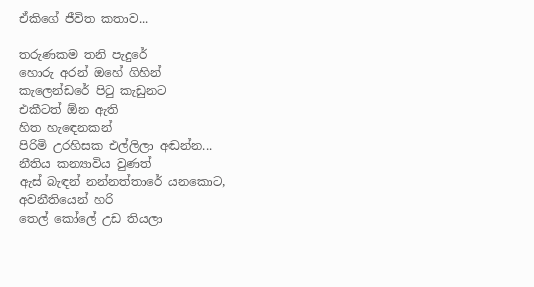ඒකිගේ ජීවිත කතාව...

තරුණකම තනි පැදුරේ
හොරු අරන් ඔහේ ගිහින්
කැලෙන්ඩරේ පිටු කැඩුනට
එකීටත් ඕන ඇති
හිත හැඳෙනකන්
පිරිමි උරහිසක එල්ලිලා අඬන්න...
නීතිය කන්‍යාවිය වුණත්
ඇස් බැඳන් නන්නත්තාරේ යනකොට,
අවනීතියෙන් හරි
තෙල් කෝලේ උඩ තියලා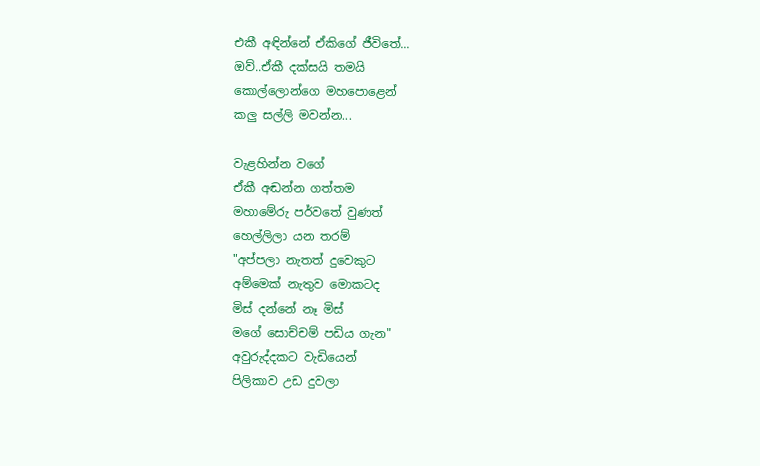එකී අඳින්නේ ඒකිගේ ජීවිතේ...
ඔව්..ඒකී දක්සයි තමයි
කොල්ලොන්ගෙ මහපොළෙන්
කලු සල්ලි මවන්න...

වැළහින්න වගේ
ඒකී අඬන්න ගත්තම
මහාමේරු පර්වතේ වුණත්
හෙල්ලිලා යන තරම්
"අප්පලා නැතත් දුවෙකුට
අම්මෙක් නැතුව මොකටද
මිස් දන්නේ නෑ මිස්
මගේ සොච්චම් පඩිය ගැන"
අවුරුද්දකට වැඩියෙන්
පිලිකාව උඩ දුවලා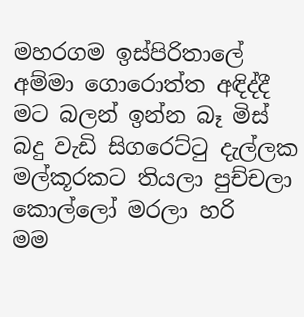මහරගම ඉස්පිරිතාලේ
අම්මා ගොරොත්ත අඳිද්දී
මට බලන් ඉන්න බෑ මිස්
බදු වැඩි සිගරෙට්ටු දැල්ලක
මල්කූරකට තියලා පුච්චලා
කොල්ලෝ මරලා හරි
මම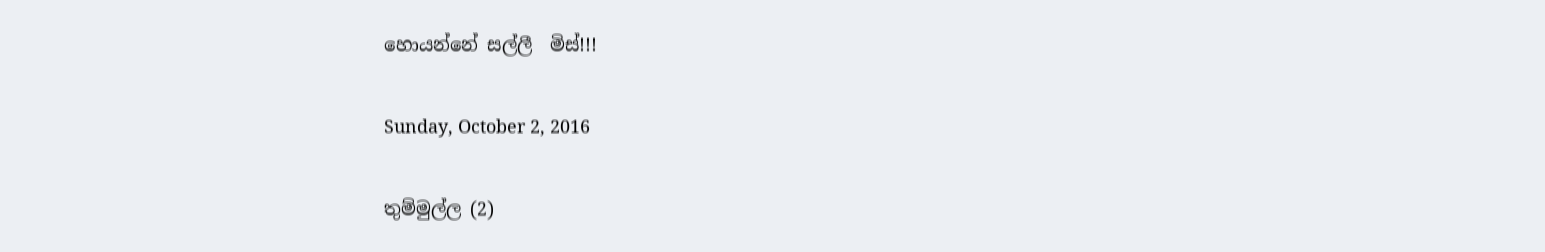හොයන්නේ සල්ලී  මිස්!!!

Sunday, October 2, 2016

තුම්මුල්ල (2)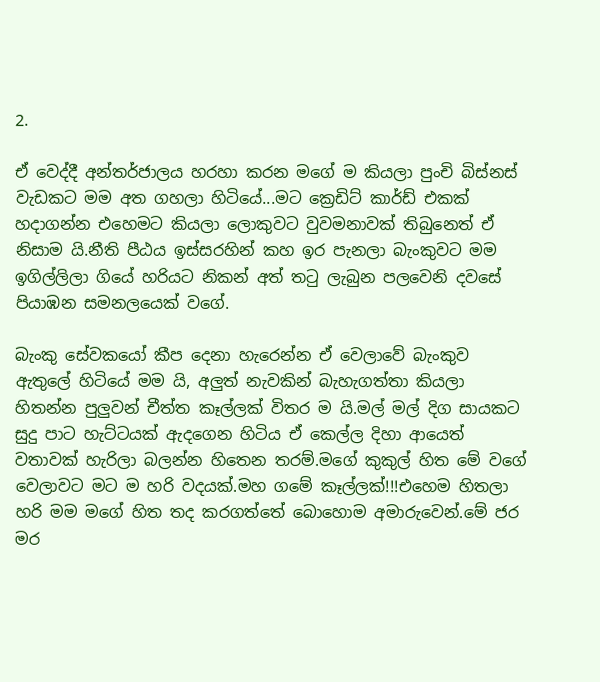2.

ඒ වෙද්දී අන්තර්ජාලය හරහා කරන මගේ ම කියලා පුංචි බිස්නස් වැඩකට මම අත ගහලා හිටියේ...මට ක්‍රෙඩිට් කාර්ඩ් එකක් හදාගන්න එහෙමට කියලා ලොකුවට වුවමනාවක් තිබුනෙත් ඒ නිසාම යි.නීති පීඨය ඉස්සරහින් කහ ඉර පැනලා බැංකුවට මම ඉගිල්ලිලා ගියේ හරියට නිකන් අත් තටු ලැබුන පලවෙනි දවසේ පියාඹන සමනලයෙක් වගේ.

බැංකු සේවකයෝ කීප දෙනා හැරෙන්න ඒ වෙලාවේ බැංකුව ඇතුලේ හිටියේ මම යි, අලුත් නැවකින් බැහැගත්තා කියලා හිතන්න පුලුවන් චීත්ත කෑල්ලක් විතර ම යි.මල් මල් දිග සායකට සුදු පාට හැට්ටයක් ඇදගෙන හිටිය ඒ කෙල්ල දිහා ආයෙත් වතාවක් හැරිලා බලන්න හිතෙන තරම්.මගේ කුකුල් හිත මේ වගේ වෙලාවට මට ම හරි වදයක්.මහ ගමේ කෑල්ලක්!!!එහෙම හිතලා හරි මම මගේ හිත තද කරගත්තේ බොහොම අමාරුවෙන්.මේ ජර මර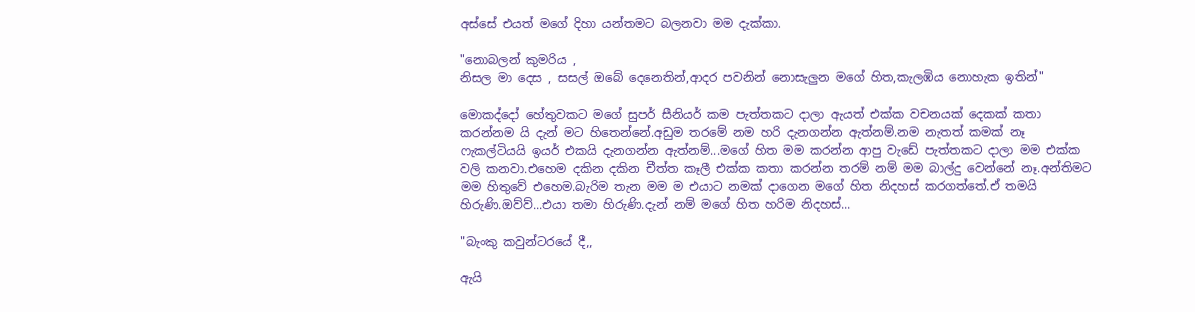අස්සේ එයත් මගේ දිහා යන්තමට බලනවා මම දැක්කා.

"නොබලන් කුමරිය ,
නිසල මා දෙස , සසල් ඔබේ දෙනෙතින්,ආදර පවනින් නොසැලුන මගේ හිත,කැලඹිය නොහැක ඉතින්"

මොකද්දෝ හේතුවකට මගේ සුපර් සීනියර් කම පැත්තකට දාලා ඇයත් එක්ක වචනයක් දෙකක් කතා කරන්නම යි දැන් මට හිතෙන්නේ.අඩුම තරමේ නම හරි දැනගන්න ඇත්නම්.නම නැතත් කමක් නෑ ෆැකල්ටියයි ඉයර් එකයි දැනගන්න ඇත්නම්...මගේ හිත මම කරන්න ආපු වැඩේ පැත්තකට දාලා මම එක්ක වලි කනවා.එහෙම දකින දකින චීත්ත කෑලී එක්ක කතා කරන්න තරම් නම් මම බාල්දු වෙන්නේ නෑ.අන්තිමට මම හිතුවේ එහෙම.බැරිම තැන මම ම එයාට නමක් දාගෙන මගේ හිත නිදහස් කරගත්තේ.ඒ තමයි හිරුණි.ඔව්ව්...එයා තමා හිරුණි.දැන් නම් මගේ හිත හරිම නිදහස්...

"බැංකු කවුන්ටරයේ දී,,

ඇයි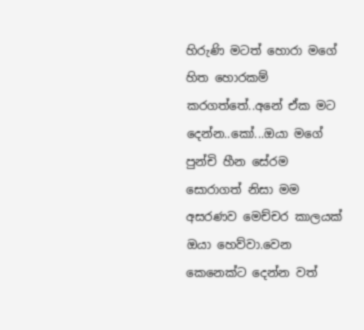හිරුණි මටත් හොරා මගේ හිත හොරකම් කරගත්තේ..අනේ ඒක මට දෙන්න..කෝ...ඔයා මගේ පුන්චි හීන සේරම සොරාගත් නිසා මම අසරණව මෙච්චර කාලයක් ඔයා හෙව්වා.වෙන කෙනෙක්ට දෙන්න වත්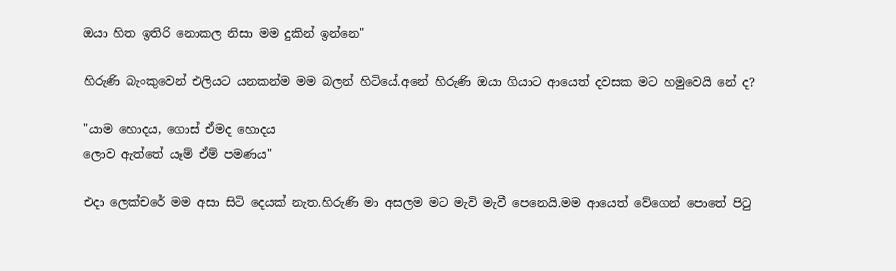ඔයා හිත ඉතිරි නොකල නිසා මම දුකින් ඉන්නෙ"

හිරුණි බැංකුවෙන් එලියට යනකන්ම මම බලන් හිටියේ.අනේ හිරුණි ඔයා ගියාට ආයෙත් දවසක මට හමුවෙයි නේ ද?

"යාම හොදය, ගොස් ඒමද හොදය
ලොව ඇත්තේ යෑම් ඒම් පමණය"

එදා ලෙක්චරේ මම අසා සිටි දෙයක් නැත.හිරුණි මා අසලම මට මැවි මැවී පෙනෙයි.මම ආයෙත් වේගෙන් පොතේ පිටු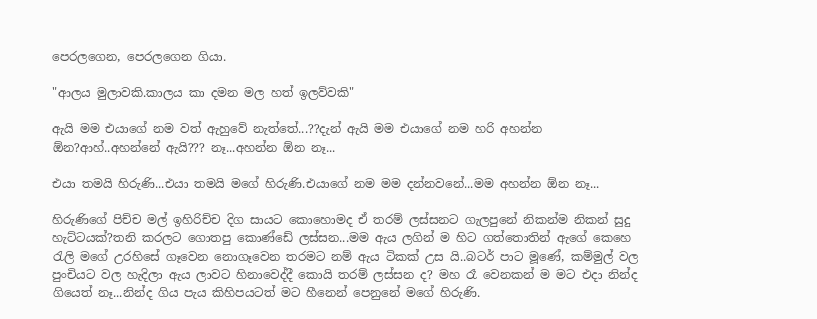පෙරලගෙන, පෙරලගෙන ගියා.

"ආලය මුලාවකි.කාලය කා දමන මල හත් ඉලව්වකි"

ඇයි මම එයාගේ නම වත් ඇහුවේ නැත්තේ...??දැන් ඇයි මම එයාගේ නම හරි අහන්න ඕන?ආහ්..අහන්නේ ඇයි??? නෑ...අහන්න ඕන නෑ...

එයා තමයි හිරුණි...එයා තමයි මගේ හිරුණි.එයාගේ නම මම දන්නවනේ...මම අහන්න ඕන නෑ...

හිරුණිගේ පිච්ච මල් ඉහිරිච්ච දිග සායට කොහොමද ඒ තරම් ලස්සනට ගැලපුනේ නිකන්ම නිකන් සුදු හැට්ටයක්?තනි කරලට ගොතපු කොණ්ඩේ ලස්සන...මම ඇය ලගින් ම හිට ගත්තොතින් ඇගේ කෙහෙ රැලි මගේ උරහිසේ ගෑවෙන නොගෑවෙන තරමට නම් ඇය ටිකක් උස යි..බටර් පාට මූණේ, කම්මුල් වල පුංචියට වල හැදිලා ඇය ලාවට හිනාවෙද්දී කොයි තරම් ලස්සන ද? මහ රෑ වෙනකන් ම මට එදා නින්ද ගියෙත් නෑ...නින්ද ගිය පැය කිහිපයටත් මට හීනෙන් පෙනුනේ මගේ හිරුණි.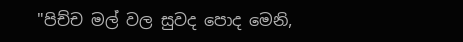"පිච්ච මල් වල සුවද පොද මෙනි,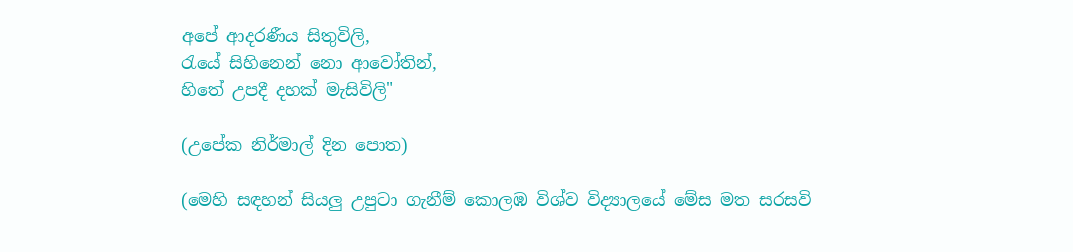අපේ ආදරණීය සිතුවිලි,
රැයේ සිහිනෙන් නො ආවෝතින්,
හිතේ උපදී දහක් මැසිවිලි"

(උපේක නිර්මාල් දින පොත)

(මෙහි සඳහන් සියලු උපුටා ගැනීම් කොලඹ විශ්ව විද්‍යාලයේ මේස මත සරසවි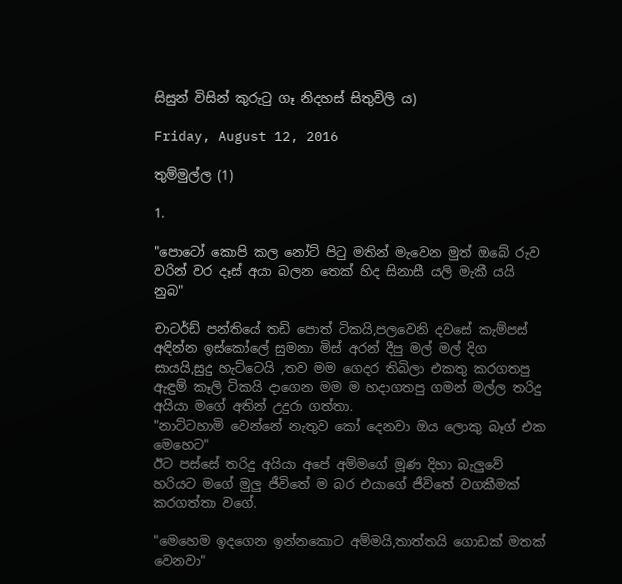සිසුන් විසින් කුරුටු ගෑ නිදහස් සිතුවිලි ය)

Friday, August 12, 2016

තුම්මුල්ල (1)

1.

"පොටෝ කොපි කල නෝට් පිටු මතින් මැවෙන මුත් ඔබේ රුව වරින් වර දෑස් අයා බලන තෙක් හිද සිනාසී යලි මැකී යයි නුබ"

චාටර්ඩ් පන්තියේ තඩි පොත් ටිකයි,පලවෙනි දවසේ කැම්පස් අඳින්න ඉස්කෝලේ සුමනා මිස් අරන් දීපු මල් මල් දිග සායයි,සුදු හැට්ටෙයි ,තව මම ගෙදර තිබිලා එකතු කරගතපු ඇඳුම් කෑලි ටිකයි දාගෙන මම ම හදාගතපු ගමන් මල්ල තරිදු අයියා මගේ අතින් උදුරා ගත්තා.
"නාට්ටහාමි වෙන්නේ නැතුව කෝ දෙනවා ඔය ලොකු බෑග් එක මෙහෙට"
ඊට පස්සේ තරිදු අයියා අපේ අම්මගේ මූණ දිහා බැලුවේ හරියට මගේ මුලු ජීවිතේ ම බර එයාගේ ජීවිතේ වගකීමක් කරගත්තා වගේ.

"මෙහෙම ඉදගෙන ඉන්නකොට අම්මයි,තාත්තයි ගොඩක් මතක් වෙනවා"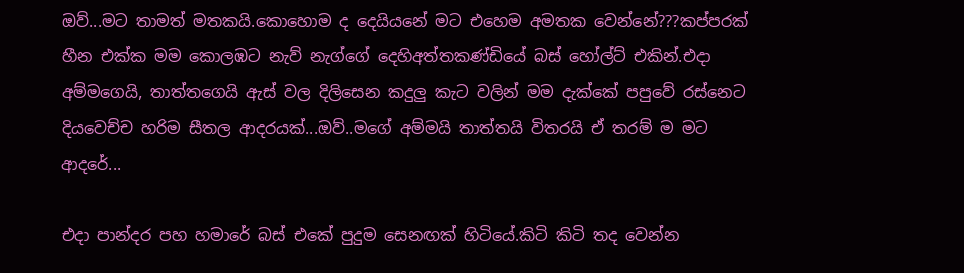ඔව්...මට තාමත් මතකයි.කොහොම ද දෙයියනේ මට එහෙම අමතක වෙන්නේ???කප්පරක් හීන එක්ක මම කොලඹට නැව් නැග්ගේ දෙහිඅත්තකණ්ඩියේ බස් හෝල්ට් එකින්.එදා අම්මගෙයි, තාත්තගෙයි ඇස් වල දිලිසෙන කදුලු කැට වලින් මම දැක්කේ පපුවේ රස්නෙට දියවෙච්ච හරිම සීතල ආදරයක්...ඔව්..මගේ අම්මයි තාත්තයි විතරයි ඒ තරම් ම මට ආදරේ...

එදා පාන්දර පහ හමාරේ බස් එකේ පුදුම සෙනඟක් හිටියේ.කිටි කිටි තද වෙන්න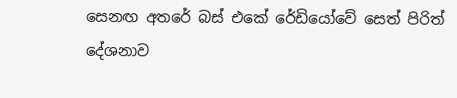සෙනඟ අතරේ බස් එකේ රේඩියෝවේ සෙත් පිරිත් දේශනාව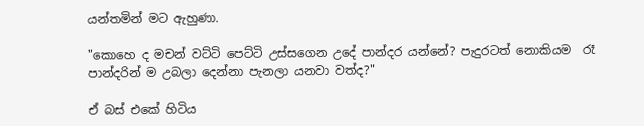යන්තමින් මට ඇහුණා.

"කොහෙ ද මචන් වට්ටි පෙට්ටි උස්සගෙන උදේ පාන්දර යන්නේ? පැදුරටත් නොකියම  රෑ පාන්දරින් ම උබලා දෙන්නා පැනලා යනවා වත්ද?"

ඒ බස් එකේ හිටිය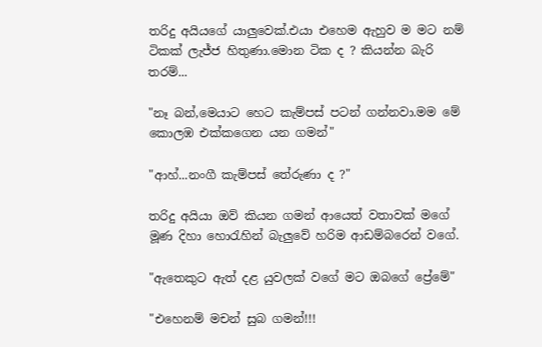තරිදු අයියගේ යාලුවෙක්.එයා එහෙම ඇහුව ම මට නම් ටිකක් ලැජ්ජ හිතුණා.මොන ටික ද ? කියන්න බැරි තරම්...

"නෑ බන්,මෙයාට හෙට කැම්පස් පටන් ගන්නවා.මම මේ කොලඹ එක්කගෙන යන ගමන්"

"ආහ්...නංගී කැම්පස් තේරුණා ද ?"

තරිදු අයියා ඔව් කියන ගමන් ආයෙත් වතාවක් මගේ මූණ දිහා හොරැහින් බැලුවේ හරිම ආඩම්බරෙන් වගේ.

"ඇතෙකුට ඇත් දළ යුවලක් වගේ මට ඔබගේ ප්‍රේමේ"

"එහෙනම් මචන් සුබ ගමන්!!!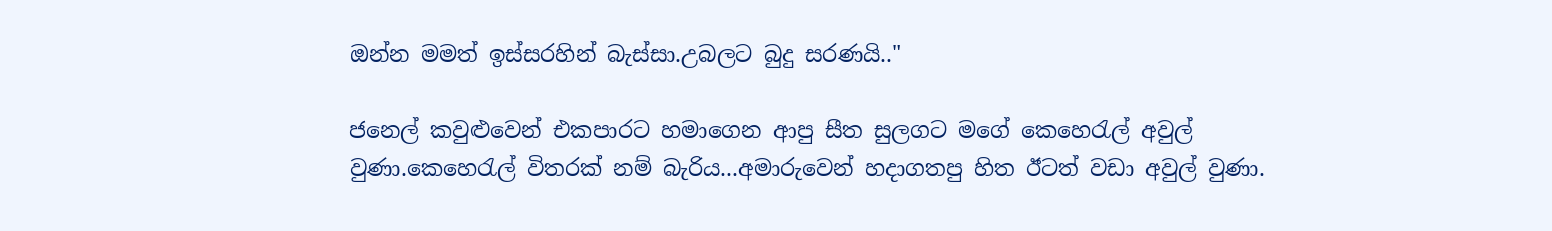ඔන්න මමත් ඉස්සරහින් බැස්සා.උබලට බුදු සරණයි.."

ජනෙල් කවුළුවෙන් එකපාරට හමාගෙන ආපු සීත සුලගට මගේ කෙහෙරැල් අවුල් වුණා.කෙහෙරැල් විතරක් නම් බැරිය...අමාරුවෙන් හදාගතපු හිත ඊටත් වඩා අවුල් වුණා.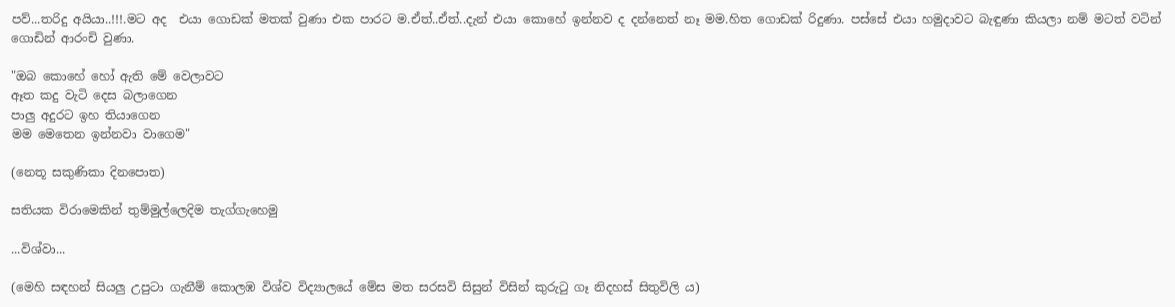පව්...තරිදු අයියා..!!!.මට අද  එයා ගොඩක් මතක් වුණා එක පාරට ම.ඒ‍ත්..ඒත්..දැන් එයා කොහේ ඉන්නව ද දන්නෙත් නෑ මම.හිත ගොඩක් රිදුණා. පස්සේ එයා හමුදාවට බැඳුණා කියලා නම් මටත් වටින් ගොඩින් ආරංචි වුණා.

"ඔබ කොහේ හෝ ඇති මේ වෙලාවට
ඈත කදු වැටි දෙස බලාගෙන
පාලු අදුරට ඉහ තියාගෙන
මම මෙතෙන ඉන්නවා වාගෙම"

(නෙතූ සකුණිකා දිනපොත)

සතියක විරාමෙකින් තුම්මුල්ලෙදිම තැග්ගැහෙමු

...විශ්වා...

(මෙහි සඳහන් සියලු උපුටා ගැනීම් කොලඹ විශ්ව විද්‍යාලයේ මේස මත සරසවි සිසුන් විසින් කුරුටු ගෑ නිදහස් සිතුවිලි ය)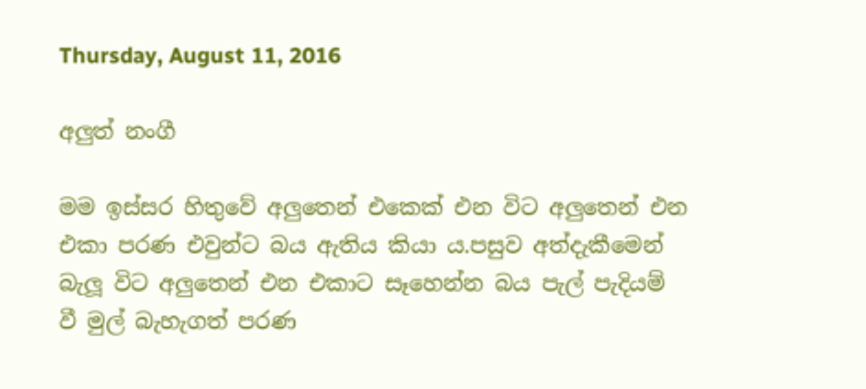Thursday, August 11, 2016

අලුත් නංගී

මම ඉස්සර හිතුවේ අලුතෙන් එකෙක් එන විට අලුතෙන් එන එකා පරණ එවුන්ට බය ඇතිය කියා ය.පසුව අත්දැකීමෙන් බැලූ විට අලුතෙන් එන එකාට සෑහෙන්න බය පැල් පැදියම් වී මුල් බැහැගත් පරණ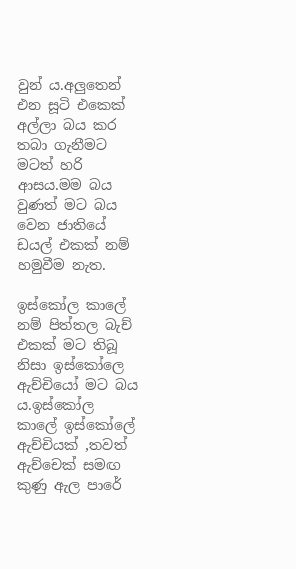වුන්‍ ය.අලුතෙන් එන සූටි එකෙක් අල්ලා බය කර තබා ගැනීමට මටත් හරි ආසය.මම බය වුණත් මට බය වෙන ජාතියේ ඩයල් එකක් නම් හමුවීම නැත.

ඉස්කෝල කාලේ නම් පිත්තල බැච් එකක් මට තිබූ නිසා ඉස්කෝලෙ ඇච්චියෝ මට බය ය.ඉස්කෝල කාලේ ඉස්කෝලේ ඇච්චියක් ,තවත් ඇච්චෙක් සමඟ කුණු ඇල පාරේ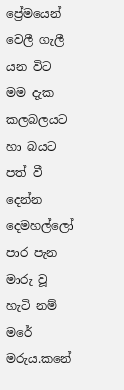ප්‍රේමයෙන් වෙලී ගැලී යන විට මම දැක කලබලයට හා බයට පත් වී දෙන්න දෙමහල්ලෝ පාර පැන මාරු වූ හැටි නම් මරේ මරුය.කනේ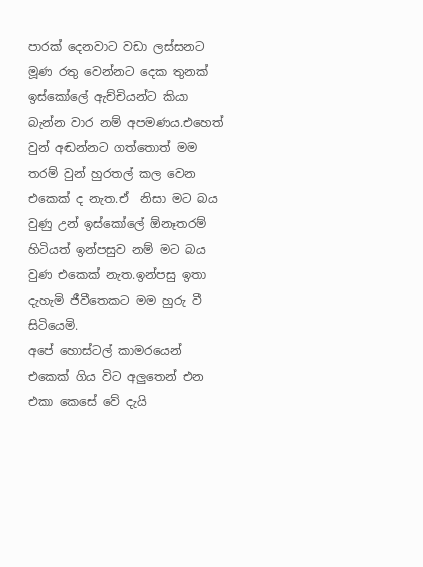පාරක් දෙනවාට වඩා ලස්සනට මූණ රතු වෙන්නට දෙක තුනක් ඉස්කෝලේ ඇච්චියන්ට කියා බැන්න වාර නම් අපමණය.එහෙත් වුන් අඬන්නට ගත්තොත් මම තරම් වුන් හුරතල් කල වෙන එකෙක් ද නැත.ඒ  නිසා මට බය වුණු උන් ඉස්කෝලේ ඕනෑතරම් හිටියත් ඉන්පසුව නම් මට බය වුණ එකෙක් නැත.ඉන්පසු ඉතා දැහැමි ජීවීතෙකට මම හුරු වී සිටියෙමි.
අපේ හොස්ටල් කාමරයෙන් එකෙක් ගිය විට අලුතෙන් එන එකා කෙසේ වේ දැයි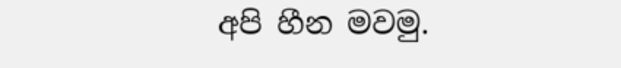අපි හීන මවමු.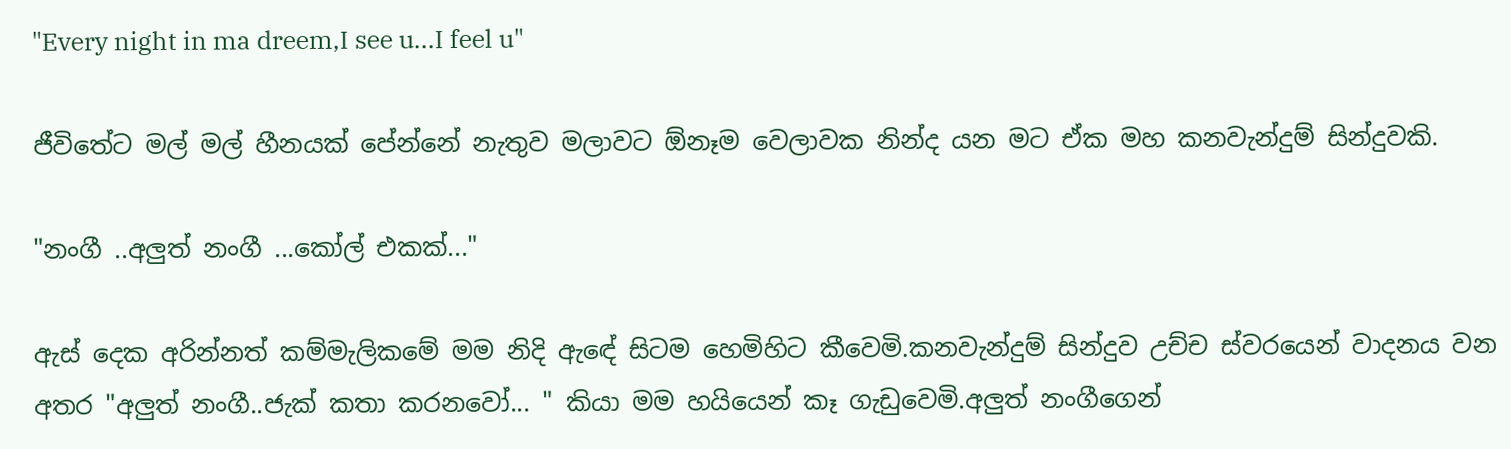"Every night in ma dreem,I see u...I feel u"

ජීවිතේට මල් මල් හීනයක් පේන්නේ නැතුව මලාවට ඕනෑම වෙලාවක නින්ද යන මට ඒක මහ කනවැන්දුම් සින්දුවකි.

"නංගී ..අලුත් නංගී ...කෝල් එකක්..."

ඇස් දෙක අරින්නත් කම්මැලිකමේ මම නිදි ඇඳේ සිටම හෙමිහිට කීවෙමි.කනවැන්දුම් සින්දුව උච්ච ස්වරයෙන් වාදනය වන අතර "අලුත් නංගී..ජැක් කතා කරනවෝ... " කියා මම හයියෙන් කෑ ගැඩුවෙමි.අලුත් නංගීගෙන්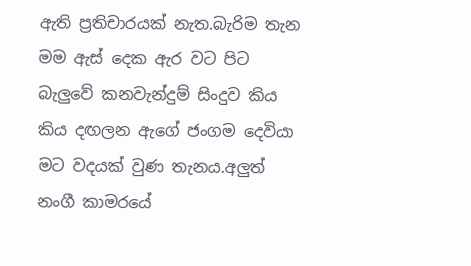ඇති ප්‍රතිචාරයක් නැත.බැරිම තැන මම ඇස් දෙක ඇර වට පිට බැලුවේ කනවැන්දුම් සිංදුව කිය කිය දඟලන ඇගේ ජංගම දෙවියා මට වදයක් වුණ තැනය.අලුත් නංගී කාමරයේ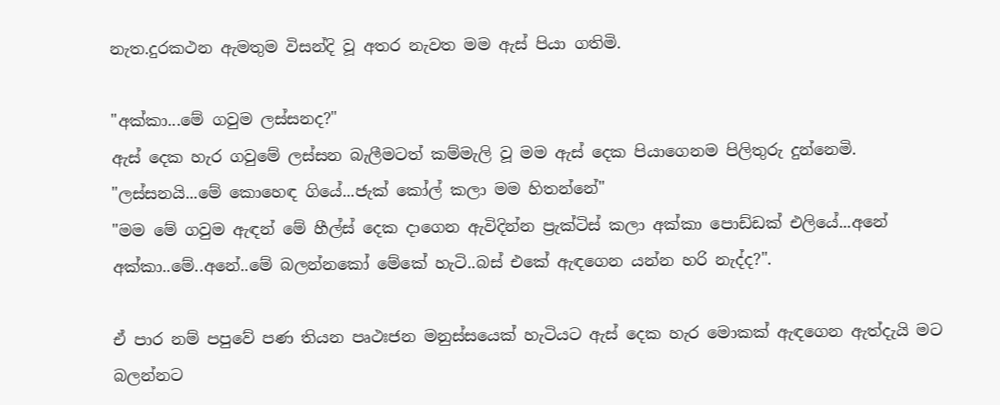නැත.දුරකථන ඇමතුම විසන්දි වූ අතර නැවත මම ඇස් පියා ගතිමි.

"අක්කා...මේ ගවුම ලස්සනද?"
ඇස් දෙක හැර ගවුමේ ලස්සන බැලීමටත් කම්මැලි වූ මම ඇස් දෙක පියාගෙනම පිලිතුරු දුන්නෙමි.
"ලස්සනයි...මේ කොහෙඳ ගියේ...ජැක් කෝල් කලා මම හිතන්නේ"
"මම මේ ගවුම ඇඳන් මේ හීල්ස් දෙක දාගෙන ඇවිදින්න ප්‍රැක්ටිස් කලා අක්කා පොඩ්ඩක් එලියේ...අනේ අක්කා..මේ..අනේ..මේ බලන්නකෝ මේකේ හැටි..බස් එකේ ඇඳගෙන යන්න හරි නැද්ද?".

ඒ පාර නම් පපුවේ පණ තියන පෘථඃජන මනුස්සයෙක් හැටියට ඇස් දෙක හැර මොකක් ඇඳගෙන ඇත්දැයි මට බලන්නට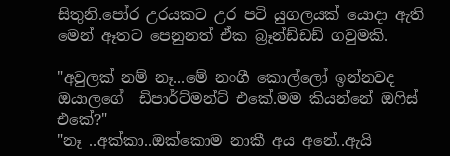සිතුනි.පෝර උරයකට උර පටි යුගලයක් යොදා ඇති මෙන් ඈතට පෙනුනත් ඒක බ්‍රෑන්ඩ්ඩඩ් ගවුමකි.

"අවුලක් නම් නෑ...මේ නංගී කොල්ලෝ ඉන්නවද ඔයාලගේ  ඩිපාර්ට්මන්ට් එකේ.මම කියන්නේ ඔෆිස් එකේ?"
"නෑ ..අක්කා..ඔක්කොම නාකී අය අනේ..ඇයි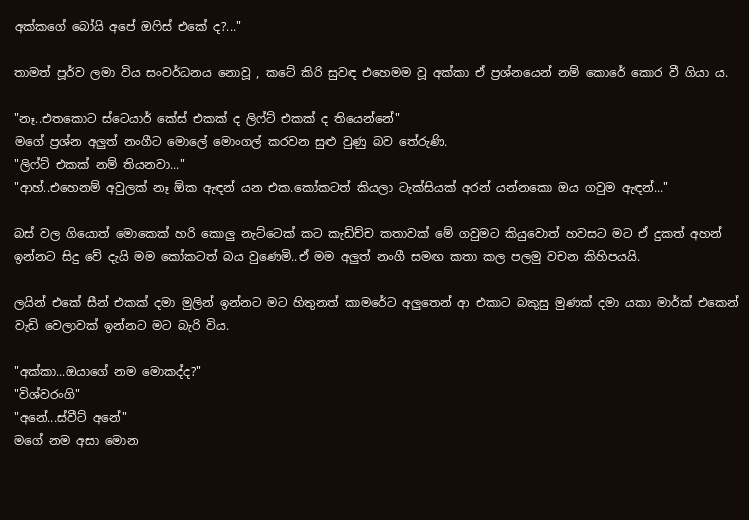අක්කගේ බෝයි අපේ ඔෆිස් එකේ ද?..."

තාමත් පූර්ව ලමා විය සංවර්ධනය නොවූ , කටේ කිරි සුවඳ එහෙමම වූ අක්කා ඒ ප්‍රශ්නයෙන් නම් කොරේ කොර වී ගියා ය.

"නෑ..එතකොට ස්ටෙයාර් කේස් එකක් ද ලිෆ්ට් එකක් ද තියෙන්නේ"
මගේ ප්‍රශ්න අලුත් නංගීට මොලේ මොංගල් කරවන සුළු වුණු බව තේරුණි.
"ලිෆ්ට් එකක් නම් තියනවා..."
"ආහ්..එහෙනම් අවුලක් නෑ ඕක ඇඳන් යන එක.කෝකටත් කියලා ටැක්සියක් අරන් යන්නකො ඔය ගවුම ඇඳන්..."

බස් වල ගියොත් මොකෙක් හරි කොලු නැට්ටෙක් කට කැඩිච්ච කතාවක් මේ ගවුමට කියුවොත් හවසට මට ඒ දුකත් අහන් ඉන්නට සිදු වේ දැයි මම කෝකටත් බය වුණෙමි..ඒ මම අලුත් නංගී සමඟ කතා කල පලමු වචන කිහිපයයි.

ලයින් එකේ සීන් එකක් දමා මුලින් ඉන්නට මට හිතුනත් කාමරේට අලුතෙන් ආ එකාට බකුසු මුණක් දමා යකා මාර්ක් එකෙන් වැඩි වෙලාවක් ඉන්නට මට බැරි විය.

"අක්කා...ඔයාගේ නම මොකද්ද?"
"විශ්වරංගි"
"අනේ...ස්වීට් අනේ"
මගේ නම අසා මොන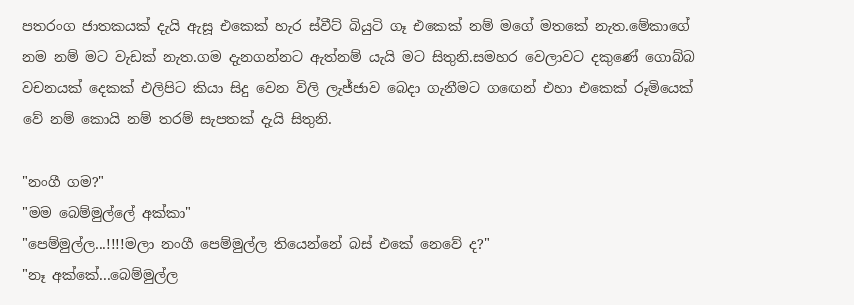පතරංග ජාතකයක් දැයි ඇසූ එකෙක් හැර ස්වීට් බියුටි ගෑ එකෙක් නම් මගේ මතකේ නැත.මේකාගේ නම නම් මට වැඩක් නැත.ගම දැනගන්නට ඇත්නම් යැයි මට සිතුනි.සමහර වෙලාවට දකුණේ ගොබ්බ වචනයක් දෙකක් එලිපිට කියා සිදු වෙන විලි ලැජ්ජාව බෙදා ගැනීමට ගඟෙන් එහා එකෙක් රූමියෙක් වේ නම් කොයි නම් තරම් සැපතක් දැයි සිතුනි.

"නංගී ගම?"
"මම බෙම්මුල්ලේ අක්කා"
"පෙම්මුල්ල...!!!!මලා නංගී පෙම්මුල්ල තියෙන්නේ බස් එකේ නෙවේ ද?"
"නෑ අක්කේ...බෙම්මුල්ල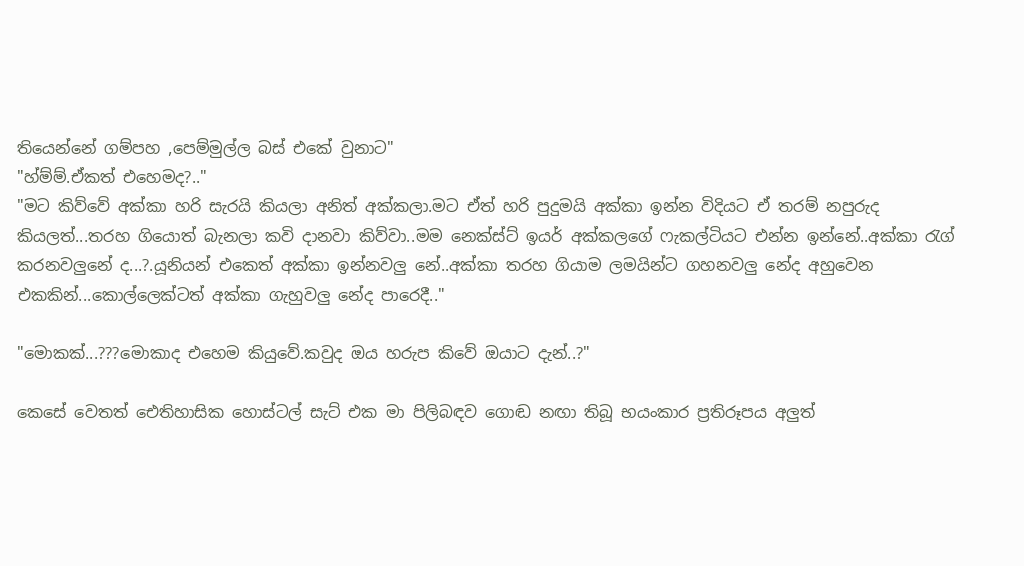තියෙන්නේ ගම්පහ ,පෙම්මුල්ල බස් එකේ වුනාට"
"හ්ම්ම්.ඒකත් එහෙමද?.."
"මට කිව්වේ අක්කා හරි සැරයි කියලා අනිත් අක්කලා.මට ඒත් හරි පුදුමයි අක්කා ඉන්න විදියට ඒ තරම් නපුරුද කියලත්...තරහ ගියොත් බැනලා කවි දානවා කිව්වා..මම නෙක්ස්ට් ඉයර් අක්කලගේ ෆැකල්ටියට එන්න ඉන්නේ..අක්කා රැග් කරනවලුනේ ද...?.යූනියන් එකෙත් අක්කා ඉන්නවලු නේ..අක්කා තරහ ගියාම ලමයින්ට ගහනවලු නේද අහුවෙන එකකින්...කොල්ලෙක්ටත් අක්කා ගැහුවලු නේද පාරෙදී.."

"මොකක්...???මොකාද එහෙම කියුවේ.කවුද ඔය හරුප කිවේ ඔයාට දැන්..?"

කෙසේ වෙතත් ඓතිහාසික හොස්ටල් සැට් එක මා පිලිබඳව ගොඬ නඟා තිබූ භයංකාර ප්‍රතිරූපය අලුත්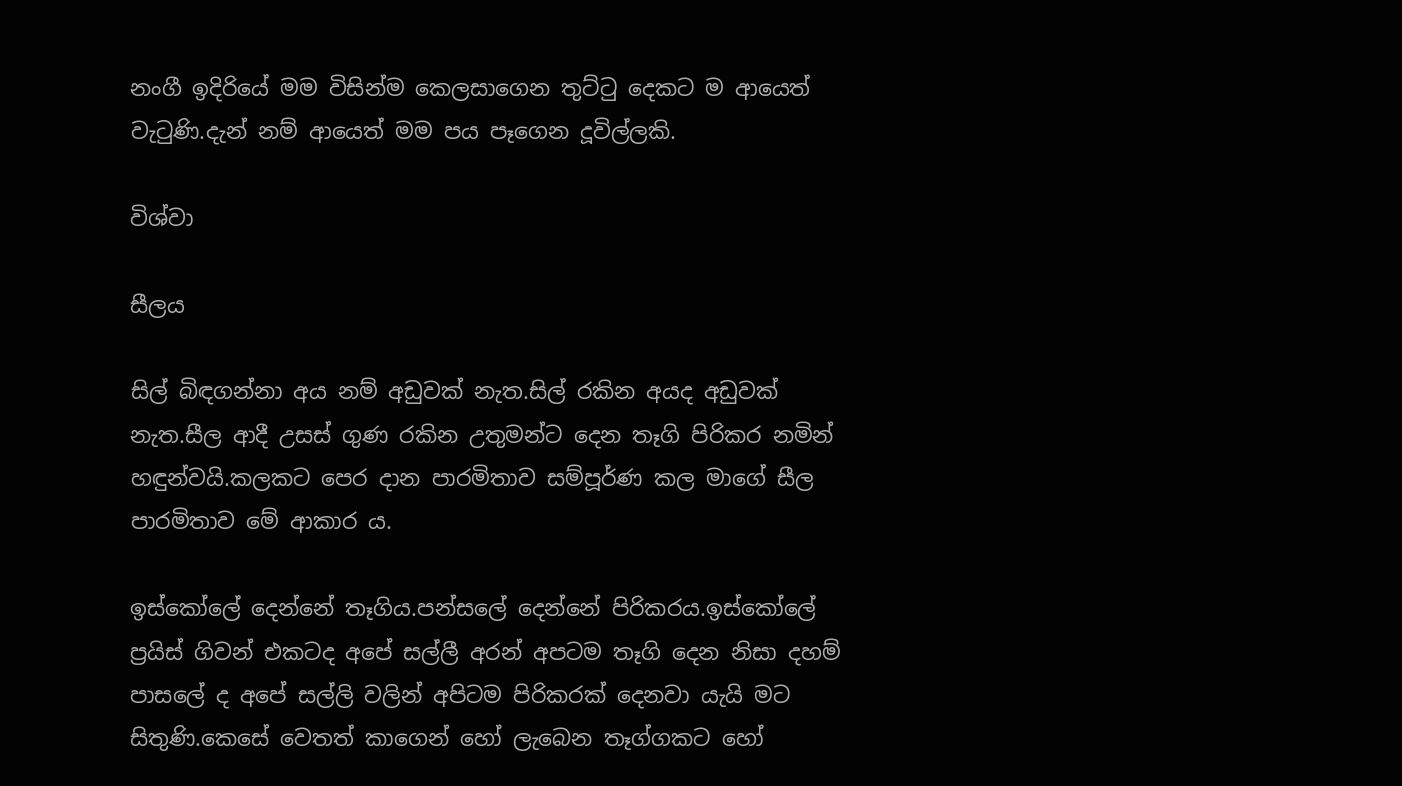නංගී ඉදිරියේ මම විසින්ම කෙලසාගෙන තුට්ටු දෙකට ම ආයෙත් වැටුණි.දැන් නම් ආයෙත් මම පය පෑගෙන දූවිල්ලකි.

විශ්වා

සීලය

සිල් බිඳගන්නා අය නම් අඩුවක් නැත.සිල් රකින අයද අඩුවක් නැත.සීල ආදී උසස් ගුණ රකින උතුමන්ට දෙන තෑගි පිරිකර නමින් හඳුන්වයි.කලකට පෙර දාන පාරමිතාව සම්පූර්ණ කල මාගේ සීල පාරමිතාව මේ ආකාර ය.

ඉස්කෝලේ දෙන්නේ තෑගිය.පන්සලේ දෙන්නේ පිරිකරය.ඉස්කෝලේ ප්‍රයිස් ගිවන් එකටද අපේ සල්ලී අරන් අපටම තෑගි දෙන නිසා දහම් පාසලේ ද අපේ සල්ලි වලින් අපිටම පිරිකරක් දෙනවා යැයි මට සිතුණි.කෙසේ වෙතත් කාගෙන් හෝ ලැබෙන තෑග්ගකට හෝ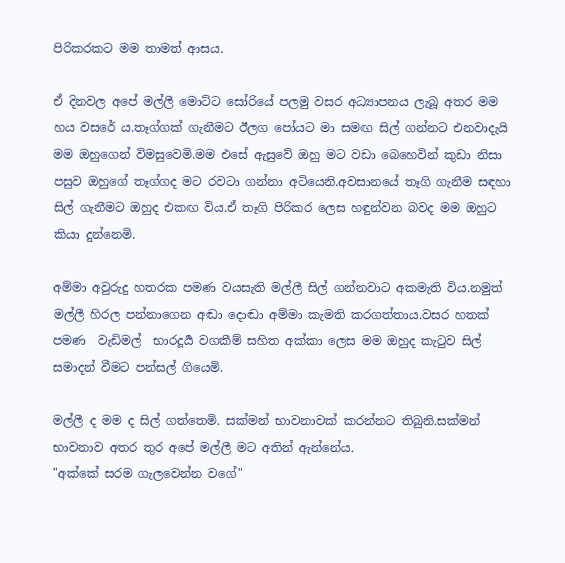පිරිකරකට මම තාමත් ආසය.

ඒ දිනවල අපේ මල්ලී මොට්ට සෝරියේ පලමු වසර අධ්‍යාපනය ලැබූ අතර මම හය වසරේ ය.තෑග්ගක් ගැනීමට ඊලග පෝයට මා සමඟ සිල් ගන්නට එනවාදැයි මම ඔහුගෙන් විමසුවෙමි.මම එසේ ඇසුවේ ඔහු මට වඩා බෙහෙවින් කුඩා නිසා පසුව ඔහුගේ තෑග්ගද මට රවටා ගන්නා අටියෙනි.අවසානයේ තෑගි ගැනීම සඳහා සිල් ගැනීමට ඔහුද එකඟ විය.ඒ තෑගි පිරිකර ලෙස හඳුන්වන බවද මම ඔහුට කියා දුන්නෙමි.

අම්මා අවුරුදු හතරක පමණ වයසැති මල්ලී සිල් ගන්නවාට අකමැති විය.නමුත් මල්ලී හිරල පන්නාගෙන අඬා දොඬා අම්මා කැමති කරගත්තාය.වසර හතක් පමණ  වැඩිමල්  භාරදූර්‍ය වගකීම් සහිත අක්කා ලෙස මම ඔහුද කැටුව සිල් සමාදන් වීමට පන්සල් ගියෙමි.

මල්ලී ද මම ද සිල් ගත්තෙමි. සක්මන් භාවනාවක් කරන්නට තිබුනි.සක්මන් භාවනාව අතර තුර අපේ මල්ලී මට අතින් ඇන්නේය.
"අක්කේ සරම ගැලවෙන්න වගේ"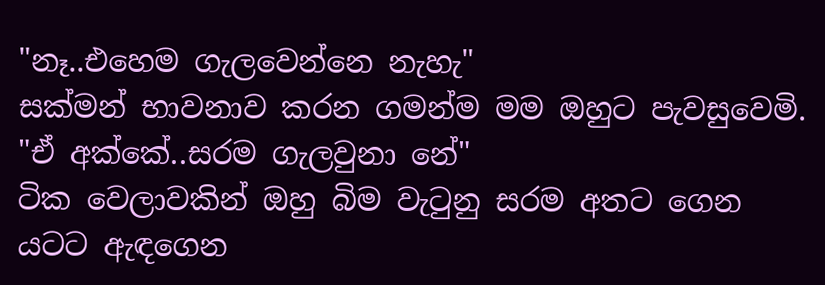"නෑ..එහෙම ගැලවෙන්නෙ නැහැ"
සක්මන් භාවනාව කරන ගමන්ම මම ඔහුට පැවසුවෙමි.
"ඒ අක්කේ..සරම ගැලවුනා නේ"
ටික වෙලාවකින් ඔහු බිම වැටුනු සරම අතට ගෙන යටට ඇඳගෙන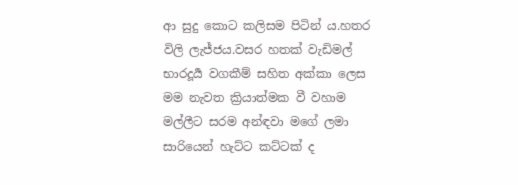ආ සුදු කොට කලිසම පිටින් ය.හතර විලි ලැජ්ජය.වසර හතක් වැඩිමල් භාරදූර්‍ය වගකීම් සහිත අක්කා ලෙස මම නැවත ක්‍රියාත්මක වී වහාම මල්ලීට සරම අන්ඳවා මගේ ලමා සාරියෙන් හැට්ට කට්ටක් ද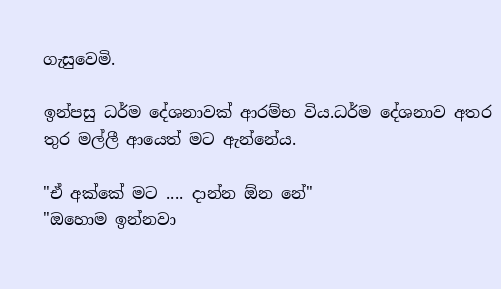ගැසුවෙමි.

ඉන්පසු ධර්ම දේශනාවක් ආරම්භ විය.ධර්ම දේශනාව අතර තුර මල්ලී ආයෙත් මට ඇන්නේය.

"ඒ අක්කේ මට .... දාන්න ඕන නේ"
"ඔහොම ඉන්නවා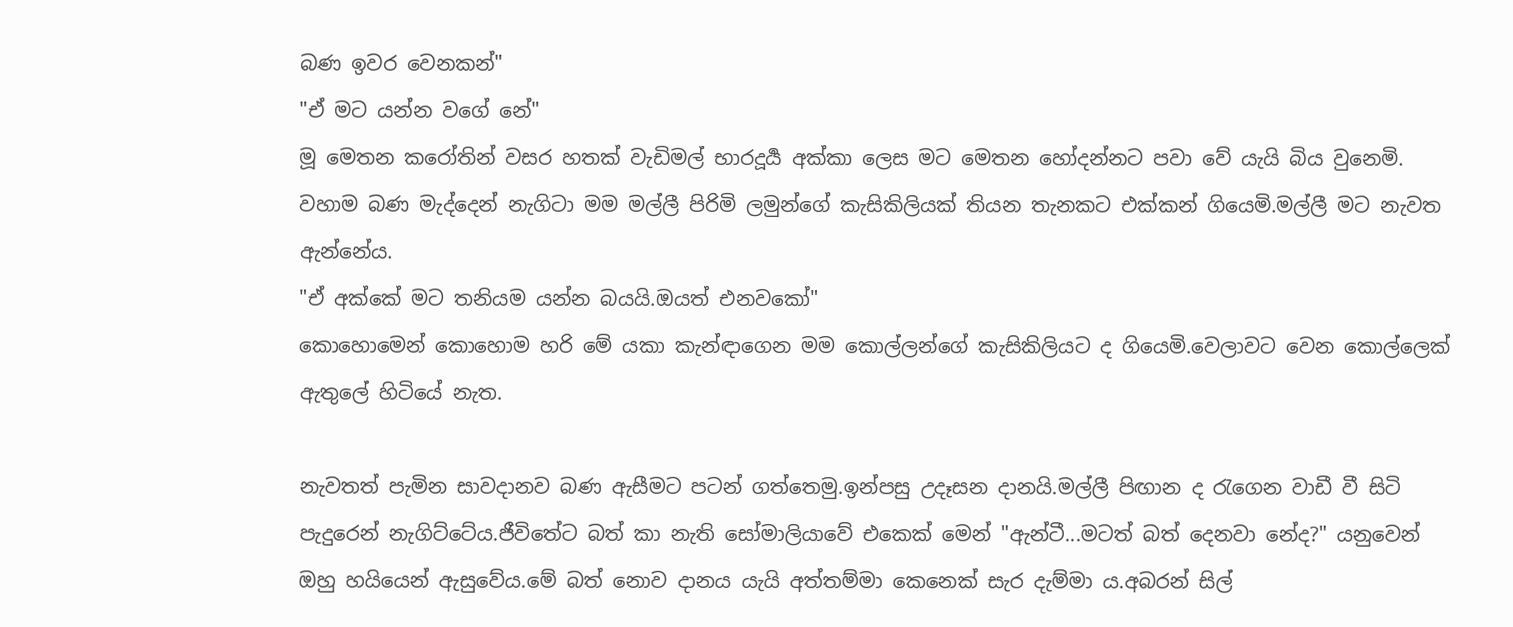බණ ඉවර වෙනකන්"
"ඒ මට යන්න වගේ නේ"
මූ මෙතන කරෝතින් වසර හතක් වැඩිමල් භාරදූර්‍ය අක්කා ලෙස මට මෙතන හෝදන්නට පවා වේ යැයි බිය වුනෙමි. වහාම බණ මැද්දෙන් නැගිටා මම මල්ලී පිරිමි ලමුන්ගේ කැසිකිලියක් තියන තැනකට එක්කන් ගියෙමි.මල්ලී මට නැවත ඇන්නේය.
"ඒ අක්කේ මට තනියම යන්න බයයි.ඔයත් එනවකෝ"
කොහොමෙන් කොහොම හරි මේ යකා කැන්ඳාගෙන මම කොල්ලන්ගේ කැසිකිලියට ද ගියෙමි.වෙලාවට වෙන කොල්ලෙක් ඇතුලේ හිටියේ නැත.

නැවතත් පැමින සාවදානව බණ ඇසීමට පටන් ගත්තෙමු.ඉන්පසු උදෑසන දානයි.මල්ලී පිඟාන ද රැගෙන වාඩී වී සිටි පැදුරෙන් නැගිට්ටේය.ජීවිතේට බත් කා නැති සෝමාලියාවේ එකෙක් මෙන් "ඇන්ටී...මටත් බත් දෙනවා නේද?" යනුවෙන් ඔහු හයියෙන් ඇසුවේය.මේ බත් නොව දානය යැයි අත්තම්මා කෙනෙක් සැර දැම්මා ය.අබරන් සිල්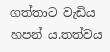ගත්තාට වැඩිය හපන්‍ ය.තත්වය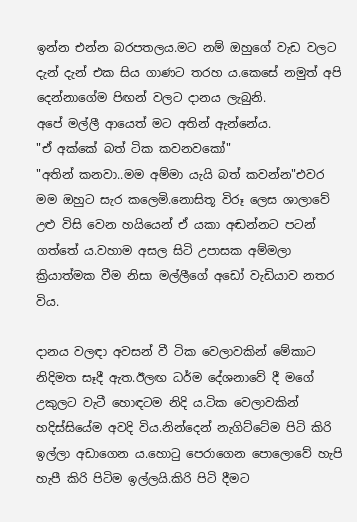ඉන්න එන්න බරපතලය.මට නම් ඔහුගේ වැඩ වලට දැන් දැන් එක සිය ගාණට තරහ ය.කෙසේ නමුත් අපි දෙන්නාගේම පිඟන් වලට දානය ලැබුනි.
අපේ මල්ලී ආයෙත් මට අතින් ඇන්නේය.
"ඒ අක්කේ බත් ටික කවනවකෝ"
"අතින් කනවා..මම අම්මා යැයි බත් කවන්න"එවර මම ඔහුට සැර කලෙමි.නොසිතූ විරූ ලෙස ශාලාවේ උළු විසි වෙන හයියෙන් ඒ යකා අඬන්නට පටන් ගත්තේ ය.වහාම අසල සිටි උපාසක අම්මලා ක්‍රියාත්මක වීම නිසා මල්ලීගේ අඩෝ වැඩියාව නතර විය.

දානය වලඳා අවසන් වී ටික වෙලාවකින් මේකාට නිදිමත සෑදී ඇත.ඊලඟ ධර්ම දේශනාවේ දී මගේ උකුලට වැටී හොඳටම නිදි ය.ටික වෙලාවකින් හදිස්සියේම අවදි විය.නින්දෙන් නැගිට්ටේම පිටි කිරි ඉල්ලා අඩාගෙන ය.හොටු පෙරාගෙන පොලොවේ හැපි හැපී කිරි පිටිම ඉල්ලයි.කිරි පිටි දීමට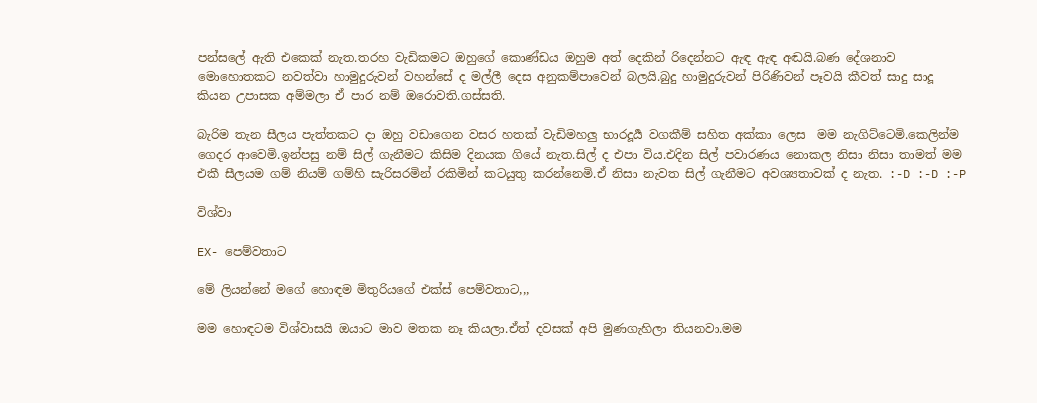පන්සලේ ඇති එකෙක් නැත.තරහ වැඩිකමට ඔහුගේ කොණ්ඩය ඔහුම අත් දෙකින් රිදෙන්නට ඇඳ ඇඳ අඬයි.බණ දේශනාව මොහොතකට නවත්වා හාමුදුරුවන් වහන්සේ ද මල්ලී දෙස අනුකම්පාවෙන් බලයි.බුදු හාමුදුරුවන් පිරිණිවන් පෑවයි කීවත් සාදු සාදූ කියන උපාසක අම්මලා ඒ පාර නම් ඔරොවති.ගස්සති.

බැරිම තැන සීලය පැත්තකට දා ඔහු වඩාගෙන වසර හතක් වැඩිමහලු භාරදූර්‍ය වගකීම් සහිත අක්කා ලෙස  මම නැගිට්ටෙමි.කෙලින්ම ගෙදර ආවෙමි.ඉන්පසු නම් සිල් ගැනීමට කිසිම දිනයක ගියේ නැත.සිල් ද එපා විය.එදින සිල් පවාරණය නොකල නිසා නිසා තාමත් මම එකී සීලයම ගම් නියම් ගම්හි සැරිසරමින් රකිමින් කටයුතු කරන්නෙමි.ඒ නිසා නැවත සිල් ගැනීමට අවශ්‍යතාවක් ද නැත. :-D :-D :-P

විශ්වා

EX- පෙම්වතාට

මේ ලියන්නේ මගේ හොඳම මිතුරියගේ එක්ස් පෙම්වතාට,,,

මම හොඳටම විශ්වාසයි ඔයාට මාව මතක නෑ කියලා.ඒත් දවසක් අපි මුණගැහිලා තියනවා.මම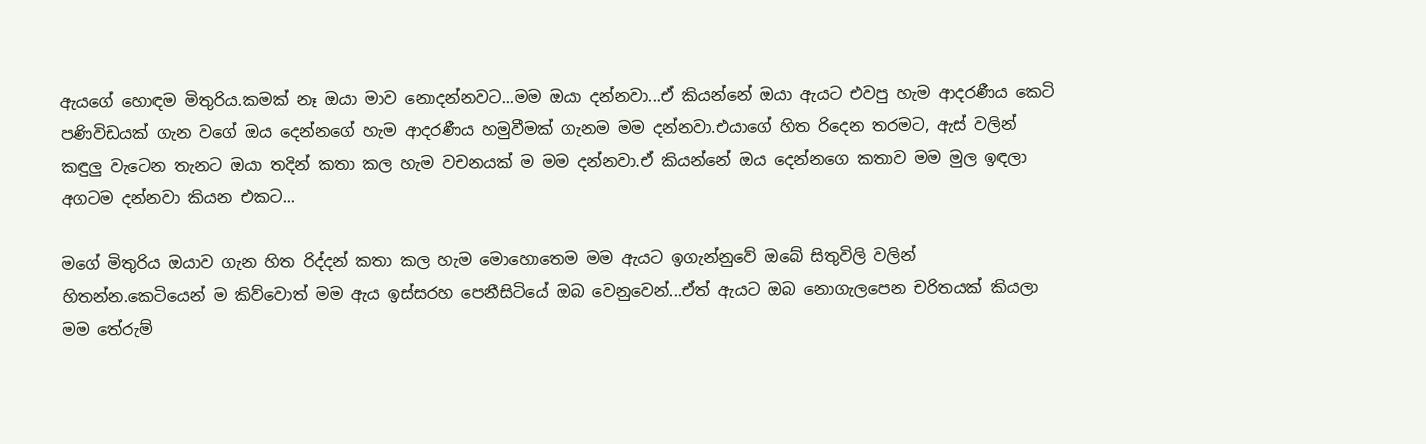ඇයගේ හොඳම මිතුරිය.කමක් නෑ ඔයා මාව නොදන්නවට...මම ඔයා දන්නවා...ඒ කියන්නේ ඔයා ඇයට එවපු හැම ආදරණීය කෙටි පණිවිඩයක් ගැන වගේ ඔය දෙන්නගේ හැම ආදරණීය හමුවීමක් ගැනම මම දන්නවා.එයාගේ හිත රිදෙන තරමට, ඇස් වලින් කඳුලු වැටෙන තැනට ඔයා තදින් කතා කල හැම වචනයක් ම මම දන්නවා.ඒ කියන්නේ ඔය දෙන්නගෙ කතාව මම මුල ඉඳලා අගටම දන්නවා කියන එකට...

මගේ මිතුරිය ඔයාව ගැන හිත රිද්දන් කතා කල හැම මොහොතෙම මම ඇයට ඉගැන්නුවේ ඔබේ සිතුවිලි වලින් හිතන්න.කෙටියෙන් ම කිව්වොත් මම ඇය ඉස්සරහ පෙනීසිටියේ ඔබ වෙනුවෙන්...ඒත් ඇයට ඔබ නොගැලපෙන චරිතයක් කියලා මම තේරුම්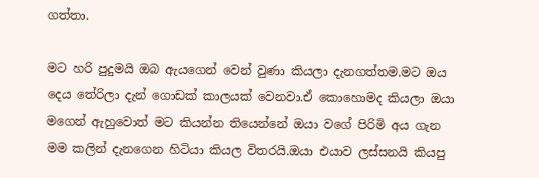ගත්තා.

මට හරි පුදුමයි ඔබ ඇයගෙන් වෙන් වුණා කියලා දැනගත්තම.මට ඔය දෙය තේරිලා දැන් ගොඩක් කාලයක් වෙනවා.ඒ කොහොමද කියලා ඔයා මගෙන් ඇහුවොත් මට කියන්න තියෙන්නේ ඔයා වගේ පිරිමි අය ගැන මම කලින් දැනගෙන හිටියා කියල විතරයි.ඔයා එයාව ලස්සනයි කියපු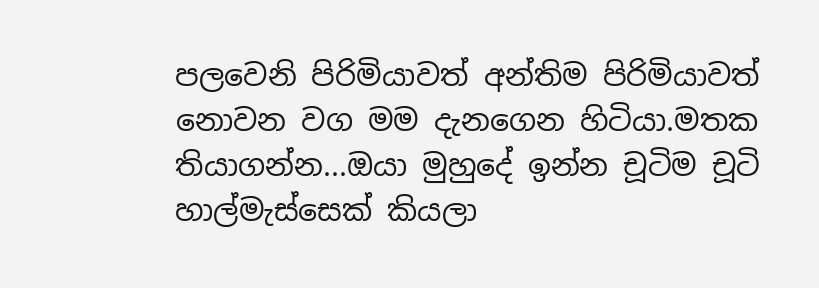පලවෙනි පිරිමියාවත් අන්තිම පිරිමියාවත් නොවන වග මම දැනගෙන හිටියා.මතක තියාගන්න...ඔයා මුහුදේ ඉන්න චූටිම චූටි හාල්මැස්සෙක් කියලා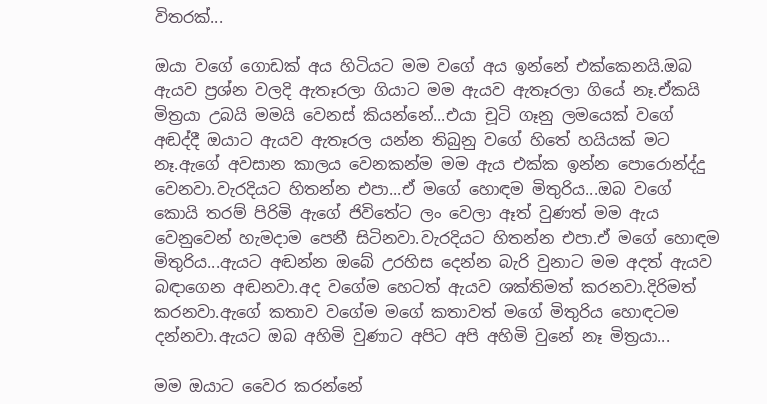විතරක්...

ඔයා වගේ ගොඩක් අය හිටියට මම වගේ අය ඉන්නේ එක්කෙනයි.ඔබ ඇයව ප්‍රශ්න වලදි ඇතෑරලා ගියාට මම ඇයව ඇතෑරලා ගියේ නෑ.ඒකයි මිත්‍රයා උබයි මමයි වෙනස් කියන්නේ...එයා චූටි ගෑනු ලමයෙක් වගේ අඬද්දී ඔයාට ඇයව ඇතෑරල යන්න තිබුනු වගේ හිතේ හයියක් මට නෑ.ඇගේ අවසාන කාලය වෙනකන්ම මම ඇය එක්ක ඉන්න පොරොන්ද්දු වෙනවා.වැරදියට හිතන්න එපා...ඒ මගේ හොඳම මිතුරිය...ඔබ වගේ කොයි තරම් පිරිමි ඇගේ ජිවිතේට ලං වෙලා ඈත් වුණත් මම ඇය වෙනුවෙන් හැමදාම පෙනී සිටිනවා.වැරදියට හිතන්න එපා.ඒ මගේ හොඳම මිතුරිය...ඇයට අඬන්න ඔබේ උරහිස දෙන්න බැරි වුනාට මම අදත් ඇයව බඳාගෙන අඬනවා.අද වගේම හෙටත් ඇයව ශක්තිමත් කරනවා.දිරිමත් කරනවා.ඇගේ කතාව වගේම මගේ කතාවත් මගේ මිතුරිය හොඳටම දන්නවා.ඇයට ඔබ අහිමි වුණාට අපිට අපි අහිමි වුනේ නෑ මිත්‍රයා...

මම ඔයාට වෛර කරන්නේ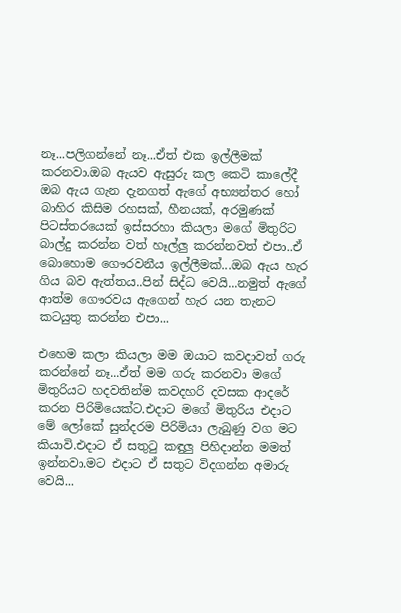නෑ...පලිගන්නේ නෑ...ඒත් එක ඉල්ලීමක් කරනවා.ඔබ ඇයව ඇසුරු කල කෙටි කාලේදී ඔබ ඇය ගැන දැනගත් ඇගේ අභ්‍යන්තර හෝ බාහිර කිසිම රහසක්, හීනයක්, අරමුණක් පිටස්තරයෙක් ඉස්සරහා කියලා මගේ මිතුරිට බාල්දු කරන්න වත් හෑල්ලු කරන්නවත් එපා..ඒ බොහොම ගෞරවනීය ඉල්ලීමක්...ඔබ ඇය හැර ගිය බව ඇත්තය..පින් සිද්ධ වෙයි...නමුත් ඇගේ ආත්ම ගෞරවය ඇගෙන් හැර යන තැනට කටයුතු කරන්න එපා...

එහෙම කලා කියලා මම ඔයාට කවදාවත් ගරු කරන්නේ නෑ...ඒත් මම ගරු කරනවා මගේ මිතුරියට හදවතින්ම කවදහරි දවසක ආදරේ කරන පිරිමියෙක්ට.එදාට මගේ මිතුරිය එදාට මේ ලෝකේ සුන්දරම පිරිමියා ලැබුණු වග මට කියාවි.එදාට ඒ සතුටු කඳුලු පිහිදාන්න මමත් ඉන්නවා.මට එදාට ඒ සතුට විදගන්න අමාරු වෙයි...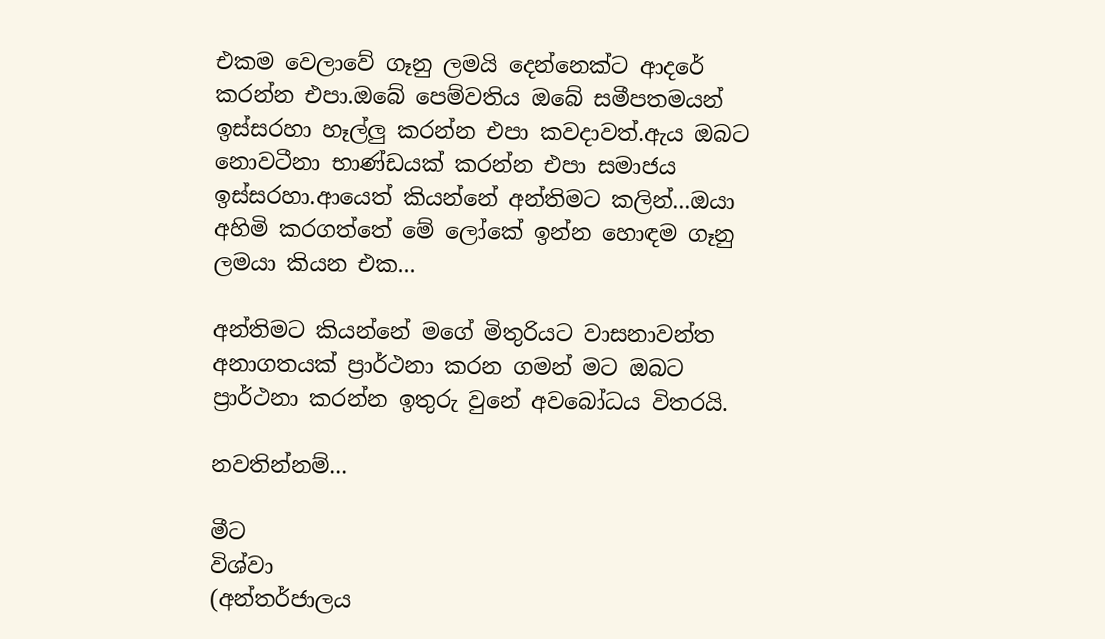එකම වෙලාවේ ගෑනු ලමයි දෙන්නෙක්ට ආදරේ කරන්න එපා.ඔබේ පෙම්වතිය ඔබේ සමීපතමයන් ඉස්සරහා හෑල්ලු කරන්න එපා කවදාවත්.ඇය ඔබට නොවටීනා භාණ්ඩයක් කරන්න එපා සමාජය ඉස්සරහා.ආයෙත් කියන්නේ අන්තිමට කලින්...ඔයා අහිමි කරගත්තේ මේ ලෝකේ ඉන්න හොඳම ගෑනු ලමයා කියන එක...

අන්තිමට කියන්නේ මගේ මිතුරියට වාසනාවන්ත අනාගතයක් ප්‍රාර්ථනා කරන ගමන් මට ඔබට ප්‍රාර්ථනා කරන්න ඉතුරු වුනේ අවබෝධය විතරයි.

නවතින්නම්...

මීට
විශ්වා
(අන්තර්ජාලය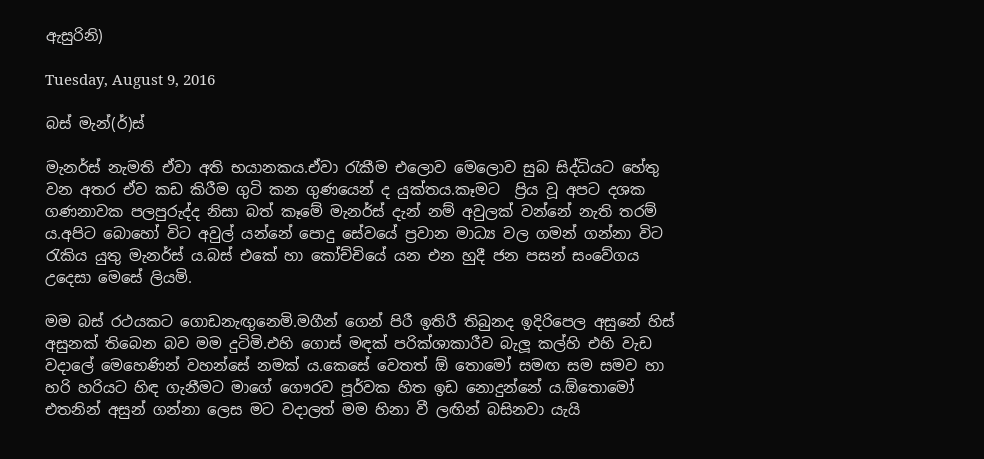ඇසුරිනි)

Tuesday, August 9, 2016

බස් මැන්(ර්)ස්

මැනර්ස් නැමති ඒවා අති භයානකය.ඒවා රැකීම එලොව මෙලොව සුබ සිද්ධියට හේතු වන අතර ඒව කඩ කිරීම ගුටි කන ගුණයෙන් ද යුක්තය.කෑමට  ප්‍රිය වූ අපට දශක ගණනාවක පලපුරුද්ද නිසා බත් කෑමේ මැනර්ස් දැන් නම් අවුලක් වන්නේ නැති තරම් ය.අපිට බොහෝ විට අවුල් යන්නේ පොදු සේවයේ ප්‍රවාන මාධ්‍ය වල ගමන් ගන්නා විට රැකිය යුතු මැනර්ස් ය.බස් එකේ හා කෝච්චියේ යන එන හුදී ජන පසන් සංවේගය උදෙසා මෙසේ ලියමි.

මම බස් රථයකට ගොඩනැඟුනෙමි.මගීන් ගෙන් පිරී ඉතිරී තිබුනද ඉදිරිපෙල අසුනේ හිස් අසුනක් තිබෙන බව මම දුටිමි.එහි ගොස් මඳක් පරික්ශාකාරීව බැලූ කල්හි එහි වැඩ වදාලේ මෙහෙණින් වහන්සේ නමක් ය.කෙසේ වෙතත් ඕ තොමෝ සමඟ සම සමව හා හරි හරියට හිඳ ගැනීමට මාගේ ගෞරව පූර්වක හිත ඉඩ නොදුන්නේ ය.ඕතොමෝ එතනින් අසුන් ගන්නා ලෙස මට වදාලත් මම හිනා වී ලඟින් බසිනවා යැයි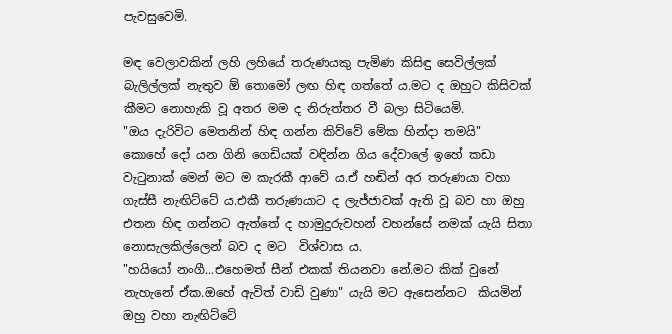පැවසුවෙමි.

මඳ වෙලාවකින් ලහි ලහියේ තරුණයකු පැමිණ කිසිඳු සෙවිල්ලක් බැලිල්ලක් නැතුව ඕ තොමෝ ලඟ හිඳ ගත්තේ ය.මට ද ඔහුට කිසිවක් කීමට නොහැකි වූ අතර මම ද නිරුත්තර වී බලා සිටියෙමි.
"ඔය දැරිවිට මෙතනින් හිඳ ගන්න කිව්වේ මේක හින්දා තමයි"
කොහේ දෝ යන ගිනි ගෙඩියක් වඳින්න ගිය දේවාලේ ඉහේ කඩා වැටුනාක් මෙන් මට ම කැරකී ආවේ ය.ඒ හඬින් අර තරුණයා වහා ගැස්සී නැඟිට්ටේ ය.එකී තරුණයාට ද ලැජ්ජාවක් ඇති වූ බව හා ඔහු එතන හිඳ ගන්නට ඇත්තේ ද හාමුදුරුවහන් වහන්සේ නමක් යැයි සිතා නොසැලකිල්ලෙන් බව ද මට  විශ්වාස ය.
"හයියෝ නංගී...එහෙමත් සීන් එකක් තියනවා නේ.මට කික් වුනේ නැහැනේ ඒක.ඔහේ ඇවිත් වාඩි වුණා" යැයි මට ඇසෙන්නට  කියමින් ඔහු වහා නැඟිට්ටේ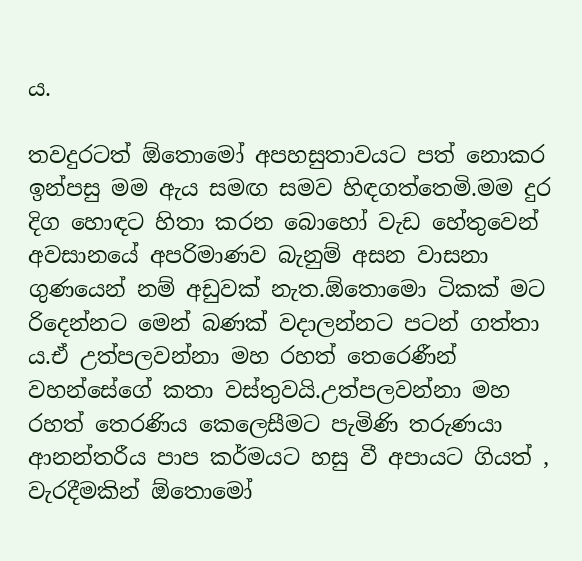ය.

තවදුරටත් ඕතොමෝ අපහසුතාවයට පත් නොකර ඉන්පසු මම ඇය සමඟ සමව හිඳගත්තෙමි.මම දුර දිග හොඳට හිතා කරන බොහෝ වැඩ හේතුවෙන් අවසානයේ අපරිමාණව බැනුම් අසන වාසනා ගුණයෙන් නම් අඩුවක් නැත.ඕතොමො ටිකක් මට රිදෙන්නට මෙන් බණක් වදාලන්නට පටන් ගත්තා ය.ඒ උත්පලවන්නා මහ රහත් තෙරෙණීන් වහන්සේගේ කතා වස්තුවයි.උත්පලවන්නා මහ රහත් තෙරණිය කෙලෙසීමට පැමිණි තරුණයා ආනන්තරීය පාප කර්මයට හසු වී අපායට ගියත් , වැරදීමකින් ඕතොමෝ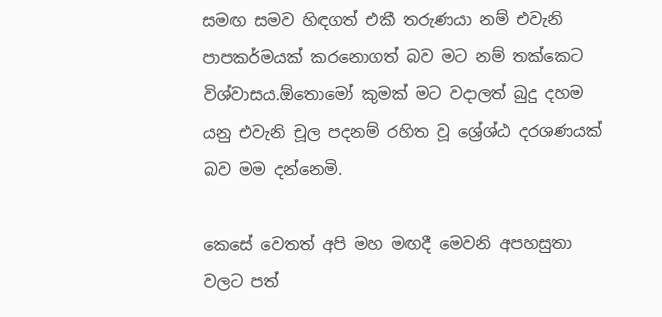සමඟ සමව හිඳගත් එකී තරුණයා නම් එවැනි පාපකර්මයක් කරනොගත් බව මට නම් තක්කෙට විශ්වාසය.ඕතොමෝ කුමක් මට වදාලත් බුදු දහම යනු එවැනි චූල පදනම් රහිත වූ ශ්‍රේශ්ඨ දරශණයක් බව මම දන්නෙමි.

කෙසේ වෙතත් අපි මහ මඟදී මෙවනි අපහසුතා වලට පත්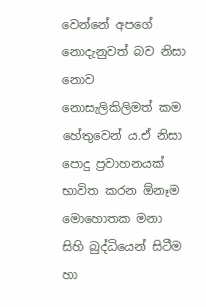වෙන්නේ අපගේ නොදැනුවත් බව නිසා නොව නොසැලිකිලිමත් කම හේතුවෙන් ය.ඒ නිසා පොදු ප්‍රවාහනයක් භාවිත කරන ඕනෑම මොහොතක මනා සිහි බුද්ධියෙන් සිටීම හා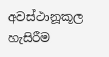අවස්ථානූකූල හැසිරීම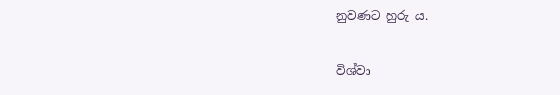නුවණට හුරු ය.

විශ්වා